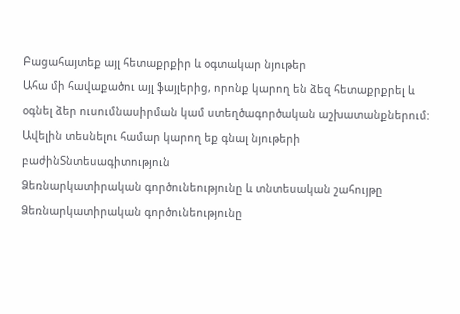Բացահայտեք այլ հետաքրքիր և օգտակար նյութեր
Ահա մի հավաքածու այլ ֆայլերից, որոնք կարող են ձեզ հետաքրքրել և օգնել ձեր ուսումնասիրման կամ ստեղծագործական աշխատանքներում: Ավելին տեսնելու համար կարող եք գնալ նյութերի բաժինՏնտեսագիտություն
Ձեռնարկատիրական գործունեությունը և տնտեսական շահույթը
Ձեռնարկատիրական գործունեությունը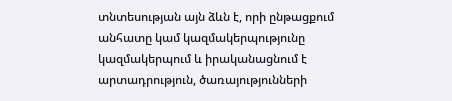տնտեսության այն ձևն է, որի ընթացքում անհատը կամ կազմակերպությունը կազմակերպում և իրականացնում է արտադրություն, ծառայությունների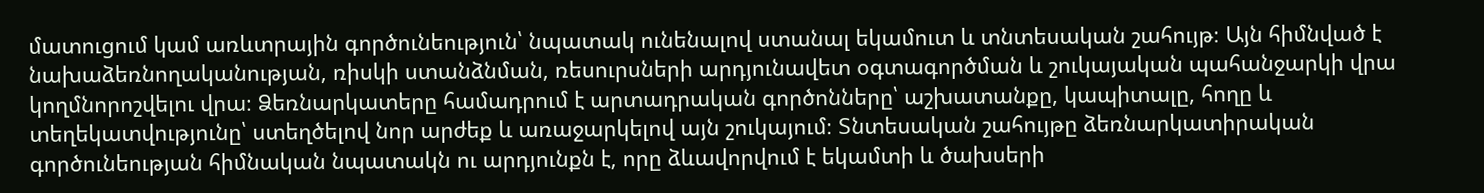մատուցում կամ առևտրային գործունեություն՝ նպատակ ունենալով ստանալ եկամուտ և տնտեսական շահույթ։ Այն հիմնված է նախաձեռնողականության, ռիսկի ստանձնման, ռեսուրսների արդյունավետ օգտագործման և շուկայական պահանջարկի վրա կողմնորոշվելու վրա։ Ձեռնարկատերը համադրում է արտադրական գործոնները՝ աշխատանքը, կապիտալը, հողը և տեղեկատվությունը՝ ստեղծելով նոր արժեք և առաջարկելով այն շուկայում։ Տնտեսական շահույթը ձեռնարկատիրական գործունեության հիմնական նպատակն ու արդյունքն է, որը ձևավորվում է եկամտի և ծախսերի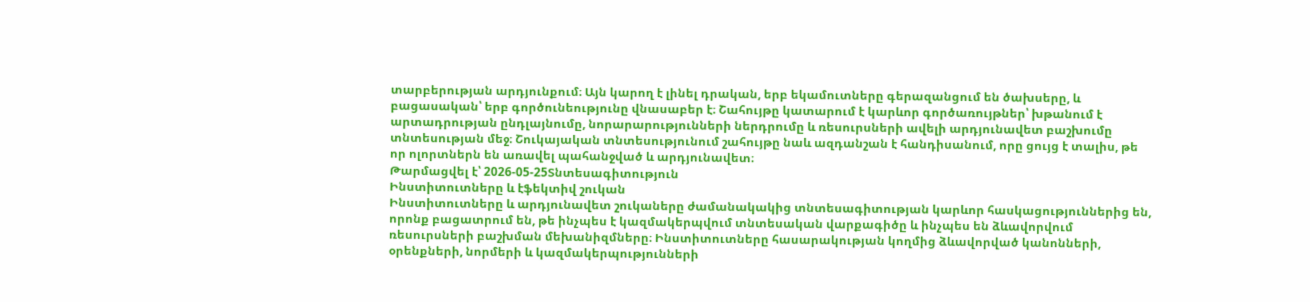տարբերության արդյունքում։ Այն կարող է լինել դրական, երբ եկամուտները գերազանցում են ծախսերը, և բացասական՝ երբ գործունեությունը վնասաբեր է։ Շահույթը կատարում է կարևոր գործառույթներ՝ խթանում է արտադրության ընդլայնումը, նորարարությունների ներդրումը և ռեսուրսների ավելի արդյունավետ բաշխումը տնտեսության մեջ։ Շուկայական տնտեսությունում շահույթը նաև ազդանշան է հանդիսանում, որը ցույց է տալիս, թե որ ոլորտներն են առավել պահանջված և արդյունավետ։
Թարմացվել է՝ 2026-05-25Տնտեսագիտություն
Ինստիտուտները և էֆեկտիվ շուկան
Ինստիտուտները և արդյունավետ շուկաները ժամանակակից տնտեսագիտության կարևոր հասկացություններից են, որոնք բացատրում են, թե ինչպես է կազմակերպվում տնտեսական վարքագիծը և ինչպես են ձևավորվում ռեսուրսների բաշխման մեխանիզմները։ Ինստիտուտները հասարակության կողմից ձևավորված կանոնների, օրենքների, նորմերի և կազմակերպությունների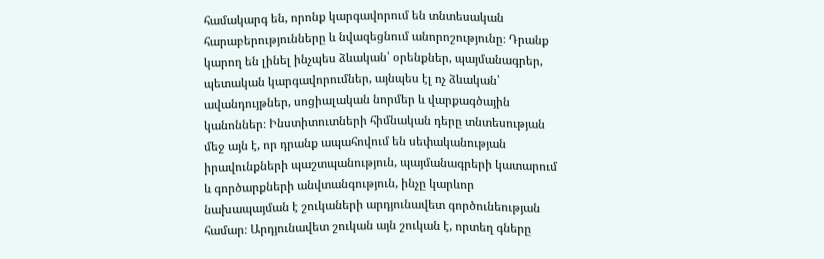համակարգ են, որոնք կարգավորում են տնտեսական հարաբերությունները և նվազեցնում անորոշությունը։ Դրանք կարող են լինել ինչպես ձևական՝ օրենքներ, պայմանագրեր, պետական կարգավորումներ, այնպես էլ ոչ ձևական՝ ավանդույթներ, սոցիալական նորմեր և վարքագծային կանոններ։ Ինստիտուտների հիմնական դերը տնտեսության մեջ այն է, որ դրանք ապահովում են սեփականության իրավունքների պաշտպանություն, պայմանագրերի կատարում և գործարքների անվտանգություն, ինչը կարևոր նախապայման է շուկաների արդյունավետ գործունեության համար։ Արդյունավետ շուկան այն շուկան է, որտեղ գները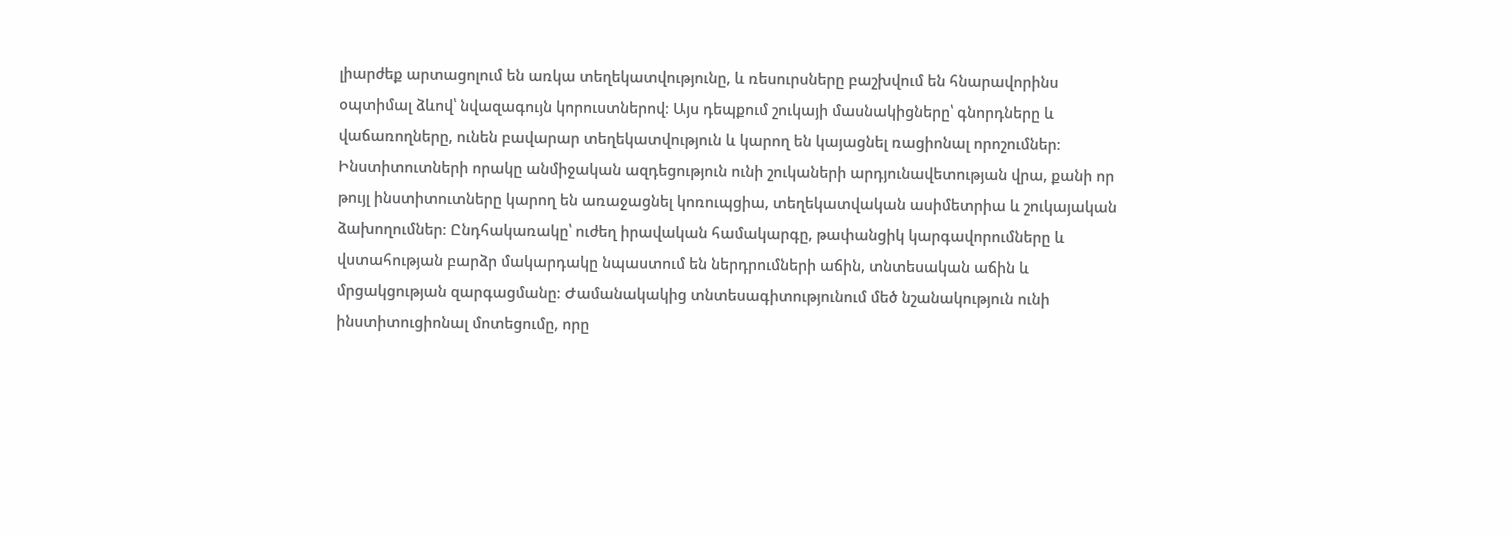լիարժեք արտացոլում են առկա տեղեկատվությունը, և ռեսուրսները բաշխվում են հնարավորինս օպտիմալ ձևով՝ նվազագույն կորուստներով։ Այս դեպքում շուկայի մասնակիցները՝ գնորդները և վաճառողները, ունեն բավարար տեղեկատվություն և կարող են կայացնել ռացիոնալ որոշումներ։ Ինստիտուտների որակը անմիջական ազդեցություն ունի շուկաների արդյունավետության վրա, քանի որ թույլ ինստիտուտները կարող են առաջացնել կոռուպցիա, տեղեկատվական ասիմետրիա և շուկայական ձախողումներ։ Ընդհակառակը՝ ուժեղ իրավական համակարգը, թափանցիկ կարգավորումները և վստահության բարձր մակարդակը նպաստում են ներդրումների աճին, տնտեսական աճին և մրցակցության զարգացմանը։ Ժամանակակից տնտեսագիտությունում մեծ նշանակություն ունի ինստիտուցիոնալ մոտեցումը, որը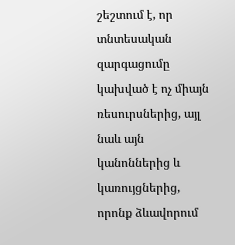շեշտում է, որ տնտեսական զարգացումը կախված է ոչ միայն ռեսուրսներից, այլ նաև այն կանոններից և կառույցներից, որոնք ձևավորում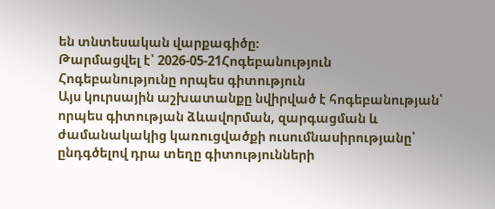են տնտեսական վարքագիծը։
Թարմացվել է՝ 2026-05-21Հոգեբանություն
Հոգեբանությունը որպես գիտություն
Այս կուրսային աշխատանքը նվիրված է հոգեբանության՝ որպես գիտության ձևավորման, զարգացման և ժամանակակից կառուցվածքի ուսումնասիրությանը՝ ընդգծելով դրա տեղը գիտությունների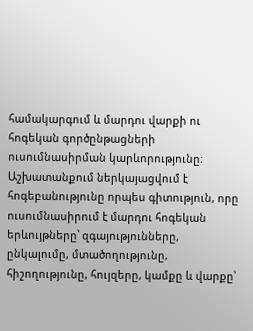համակարգում և մարդու վարքի ու հոգեկան գործընթացների ուսումնասիրման կարևորությունը։ Աշխատանքում ներկայացվում է հոգեբանությունը որպես գիտություն, որը ուսումնասիրում է մարդու հոգեկան երևույթները՝ զգայությունները, ընկալումը, մտածողությունը, հիշողությունը, հույզերը, կամքը և վարքը՝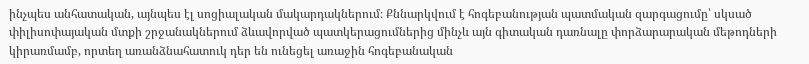ինչպես անհատական, այնպես էլ սոցիալական մակարդակներում։ Քննարկվում է հոգեբանության պատմական զարգացումը՝ սկսած փիլիսոփայական մտքի շրջանակներում ձևավորված պատկերացումներից մինչև այն գիտական դառնալը փորձարարական մեթոդների կիրառմամբ, որտեղ առանձնահատուկ դեր են ունեցել առաջին հոգեբանական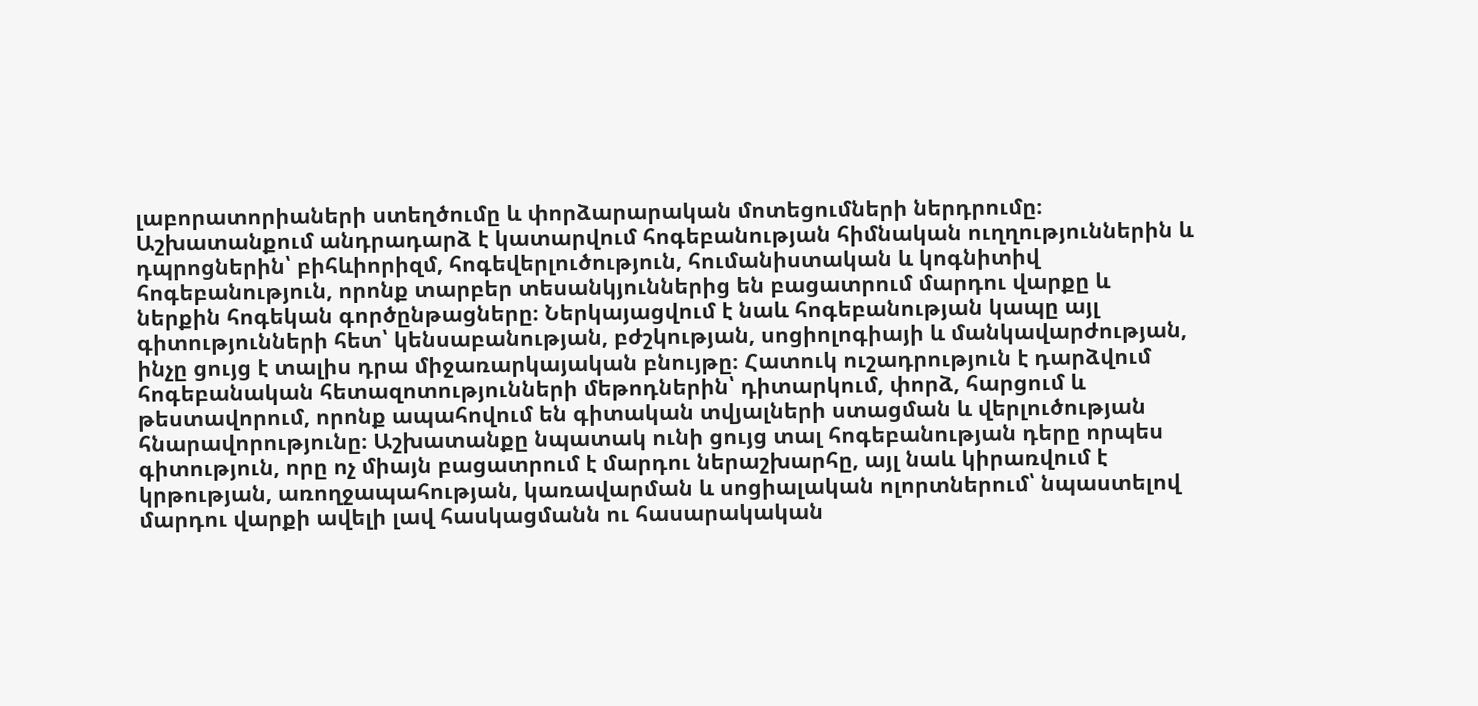լաբորատորիաների ստեղծումը և փորձարարական մոտեցումների ներդրումը։ Աշխատանքում անդրադարձ է կատարվում հոգեբանության հիմնական ուղղություններին և դպրոցներին՝ բիհևիորիզմ, հոգեվերլուծություն, հումանիստական և կոգնիտիվ հոգեբանություն, որոնք տարբեր տեսանկյուններից են բացատրում մարդու վարքը և ներքին հոգեկան գործընթացները։ Ներկայացվում է նաև հոգեբանության կապը այլ գիտությունների հետ՝ կենսաբանության, բժշկության, սոցիոլոգիայի և մանկավարժության, ինչը ցույց է տալիս դրա միջառարկայական բնույթը։ Հատուկ ուշադրություն է դարձվում հոգեբանական հետազոտությունների մեթոդներին՝ դիտարկում, փորձ, հարցում և թեստավորում, որոնք ապահովում են գիտական տվյալների ստացման և վերլուծության հնարավորությունը։ Աշխատանքը նպատակ ունի ցույց տալ հոգեբանության դերը որպես գիտություն, որը ոչ միայն բացատրում է մարդու ներաշխարհը, այլ նաև կիրառվում է կրթության, առողջապահության, կառավարման և սոցիալական ոլորտներում՝ նպաստելով մարդու վարքի ավելի լավ հասկացմանն ու հասարակական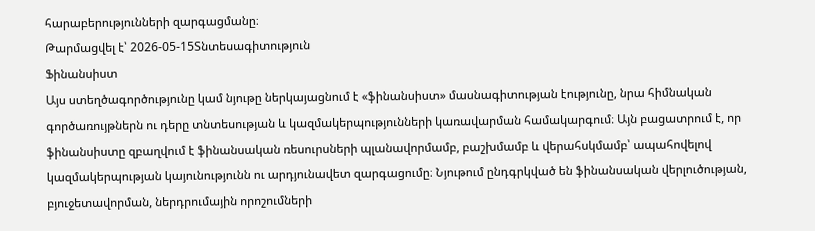հարաբերությունների զարգացմանը։
Թարմացվել է՝ 2026-05-15Տնտեսագիտություն
Ֆինանսիստ
Այս ստեղծագործությունը կամ նյութը ներկայացնում է «ֆինանսիստ» մասնագիտության էությունը, նրա հիմնական գործառույթներն ու դերը տնտեսության և կազմակերպությունների կառավարման համակարգում։ Այն բացատրում է, որ ֆինանսիստը զբաղվում է ֆինանսական ռեսուրսների պլանավորմամբ, բաշխմամբ և վերահսկմամբ՝ ապահովելով կազմակերպության կայունությունն ու արդյունավետ զարգացումը։ Նյութում ընդգրկված են ֆինանսական վերլուծության, բյուջետավորման, ներդրումային որոշումների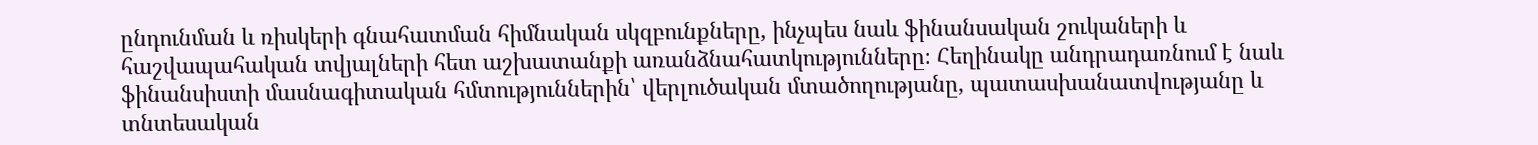ընդունման և ռիսկերի գնահատման հիմնական սկզբունքները, ինչպես նաև ֆինանսական շուկաների և հաշվապահական տվյալների հետ աշխատանքի առանձնահատկությունները։ Հեղինակը անդրադառնում է նաև ֆինանսիստի մասնագիտական հմտություններին՝ վերլուծական մտածողությանը, պատասխանատվությանը և տնտեսական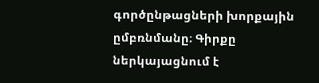գործընթացների խորքային ըմբռնմանը։ Գիրքը ներկայացնում է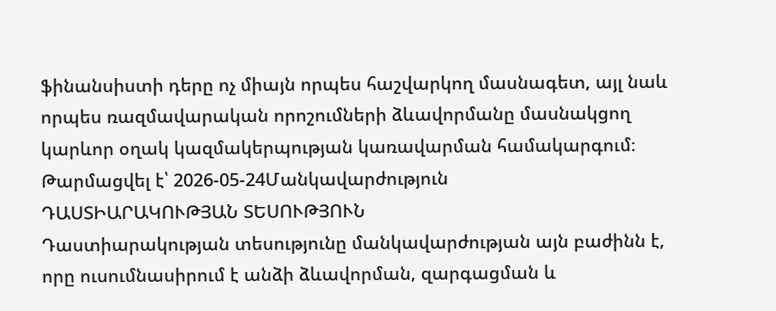ֆինանսիստի դերը ոչ միայն որպես հաշվարկող մասնագետ, այլ նաև որպես ռազմավարական որոշումների ձևավորմանը մասնակցող կարևոր օղակ կազմակերպության կառավարման համակարգում։
Թարմացվել է՝ 2026-05-24Մանկավարժություն
ԴԱՍՏԻԱՐԱԿՈՒԹՅԱՆ ՏԵՍՈՒԹՅՈՒՆ
Դաստիարակության տեսությունը մանկավարժության այն բաժինն է, որը ուսումնասիրում է անձի ձևավորման, զարգացման և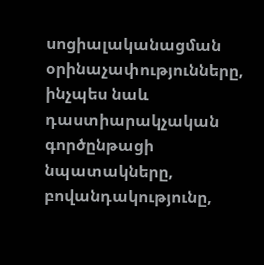սոցիալականացման օրինաչափությունները, ինչպես նաև դաստիարակչական գործընթացի նպատակները, բովանդակությունը,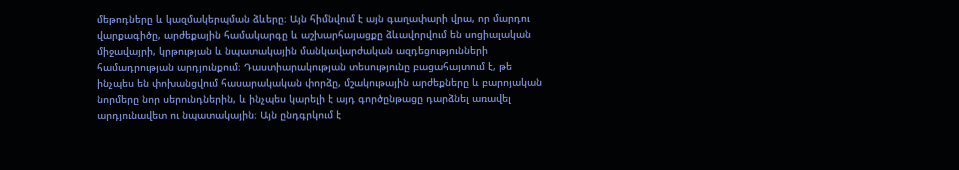մեթոդները և կազմակերպման ձևերը։ Այն հիմնվում է այն գաղափարի վրա, որ մարդու վարքագիծը, արժեքային համակարգը և աշխարհայացքը ձևավորվում են սոցիալական միջավայրի, կրթության և նպատակային մանկավարժական ազդեցությունների համադրության արդյունքում։ Դաստիարակության տեսությունը բացահայտում է, թե ինչպես են փոխանցվում հասարակական փորձը, մշակութային արժեքները և բարոյական նորմերը նոր սերունդներին, և ինչպես կարելի է այդ գործընթացը դարձնել առավել արդյունավետ ու նպատակային։ Այն ընդգրկում է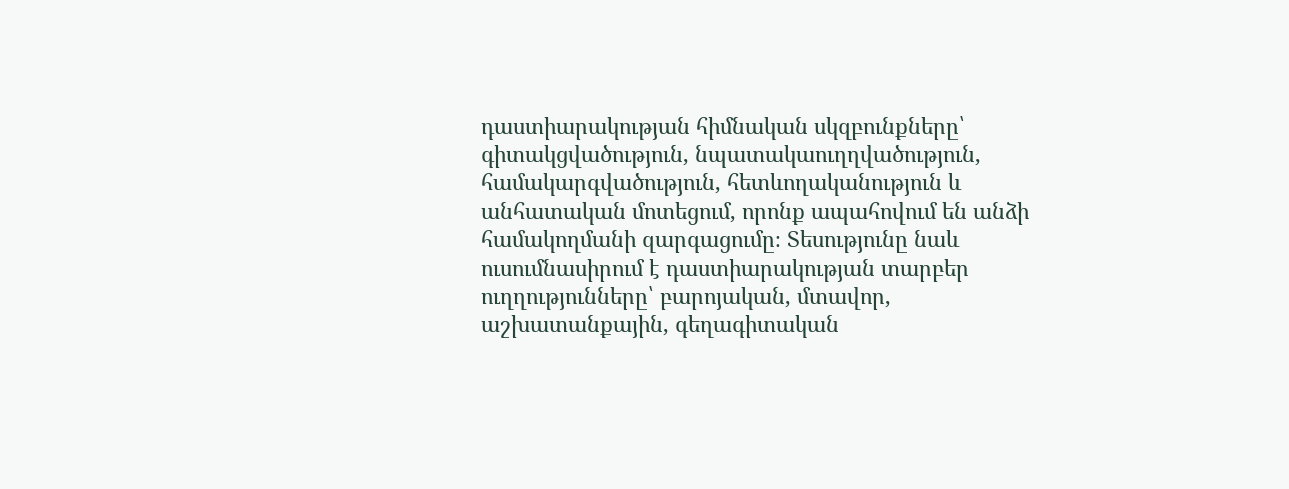դաստիարակության հիմնական սկզբունքները՝ գիտակցվածություն, նպատակաուղղվածություն, համակարգվածություն, հետևողականություն և անհատական մոտեցում, որոնք ապահովում են անձի համակողմանի զարգացումը։ Տեսությունը նաև ուսումնասիրում է դաստիարակության տարբեր ուղղությունները՝ բարոյական, մտավոր, աշխատանքային, գեղագիտական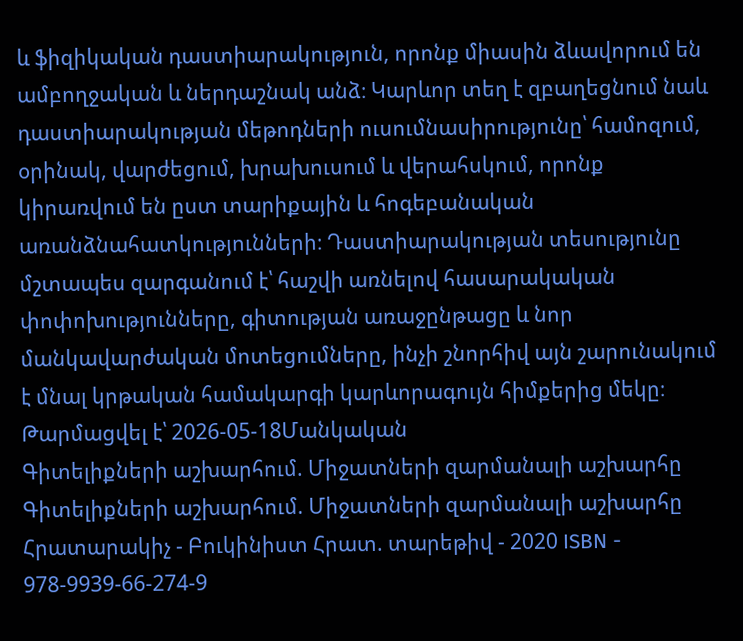և ֆիզիկական դաստիարակություն, որոնք միասին ձևավորում են ամբողջական և ներդաշնակ անձ։ Կարևոր տեղ է զբաղեցնում նաև դաստիարակության մեթոդների ուսումնասիրությունը՝ համոզում, օրինակ, վարժեցում, խրախուսում և վերահսկում, որոնք կիրառվում են ըստ տարիքային և հոգեբանական առանձնահատկությունների։ Դաստիարակության տեսությունը մշտապես զարգանում է՝ հաշվի առնելով հասարակական փոփոխությունները, գիտության առաջընթացը և նոր մանկավարժական մոտեցումները, ինչի շնորհիվ այն շարունակում է մնալ կրթական համակարգի կարևորագույն հիմքերից մեկը։
Թարմացվել է՝ 2026-05-18Մանկական
Գիտելիքների աշխարհում. Միջատների զարմանալի աշխարհը
Գիտելիքների աշխարհում. Միջատների զարմանալի աշխարհը Հրատարակիչ - Բուկինիստ Հրատ. տարեթիվ - 2020 ISBN - 978-9939-66-274-9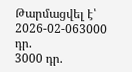Թարմացվել է՝ 2026-02-063000 դր.
3000 դր.